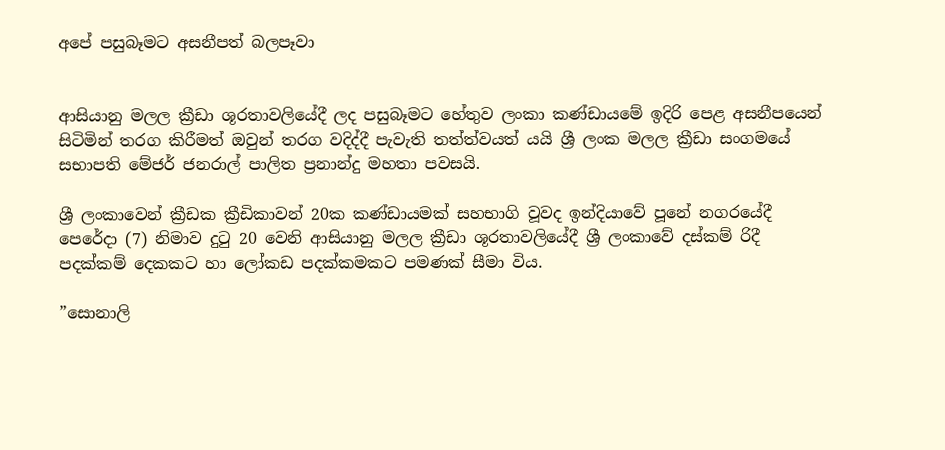අපේ පසුබෑමට අසනීපත් බලපෑවා


ආසියානු මලල ක්‍රීඩා ශූරතාවලියේදී ලද පසුබෑමට හේතුව ලංකා කණ්ඩායමේ ඉදිරි පෙළ අසනීපයෙන් සිටිමින් තරග කිරීමත් ඔවුන් තරග වදිද්දී පැවැති තත්ත්වයත් යයි ශ්‍රී ලංක මලල ක්‍රීඩා සංගමයේ සභාපති මේජර් ජනරාල් පාලිත ප්‍රනාන්දු මහතා පවසයි.

ශ්‍රී ලංකාවෙන් ක්‍රීඩක ක්‍රීඩිකාවන් 20ක කණ්ඩායමක් සහභාගි වූවද ඉන්දියාවේ පූනේ නගරයේදී පෙරේදා (7) නිමාව දුටු 20 වෙනි ආසියානු මලල ක්‍රීඩා ශූරතාවලියේදී ශ්‍රී ලංකාවේ දස්කම් රිදී පදක්කම් දෙකකට හා ලෝකඩ පදක්කමකට පමණක් සීමා විය.

”සොනාලි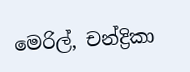මෙරිල්, චන්ද්‍රිකා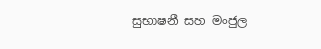සුභාෂනී සහ මංජුල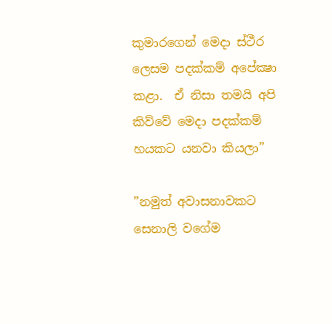කුමාරගෙන් මෙදා ස්ථීර ලෙසම පදක්කම් අපේක්‍ෂා කළා.  ඒ නිසා තමයි අපි කිව්වේ මෙදා පදක්කම් හයකට යනවා කියලා”

”නමුත් අවාසනාවකට සෙනාලි වගේම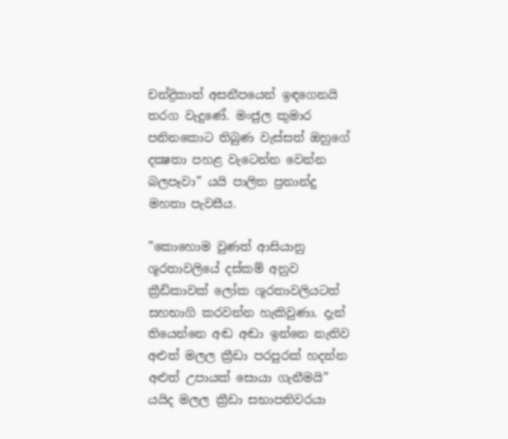චන්ද්‍රිකාත් අසනීපයෙන් ඉඳගෙනයි තරග වැදුණේ. මංජුල කුමාර පනිනකොට තිබුණ වැස්සත් ඔහුගේ දක්‍ෂතා පහළ වැටෙන්න වෙන්න බලපෑවා” යයි පාලිත ප්‍රනාන්දු මහතා පැවසීය.

”කොහොම වුණත් ආසියානු ශූරතාවලියේ දස්කම් අනුව ක්‍රීඩිකාවක් ලෝක ශූරතාවලියටත් සහභාගි කරවන්න හැකිවුණා. දැන් තියෙන්නෙ අඬ අඬා ඉන්නෙ නැතිව අළුත් මලල ක්‍රීඩා පරපුරක් හදන්න අළුත් උපායක් සොයා ගැනීමයි” යයිද මලල ක්‍රීඩා සභාපතිවරයා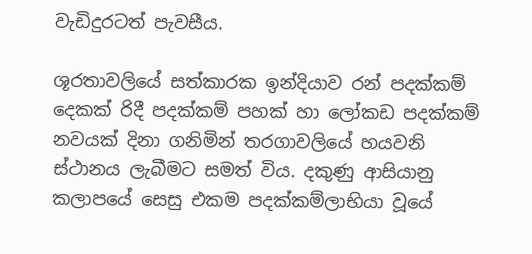වැඩිදුරටත් පැවසීය.

ශූරතාවලියේ සත්කාරක ඉන්දියාව රන් පදක්කම් දෙකක් රිදී පදක්කම් පහක් හා ලෝකඩ පදක්කම් නවයක් දිනා ගනිමින් තරගාවලියේ හයවනි ස්ථානය ලැබීමට සමත් විය. දකුණු ආසියානු කලාපයේ සෙසු එකම පදක්කම්ලාභියා වූයේ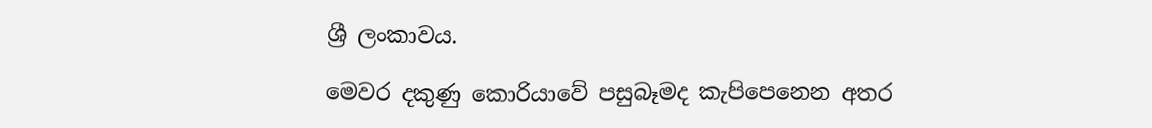ශ්‍රී ලංකාවය.

මෙවර දකුණු කොරියාවේ පසුබෑමද කැපිපෙනෙන අතර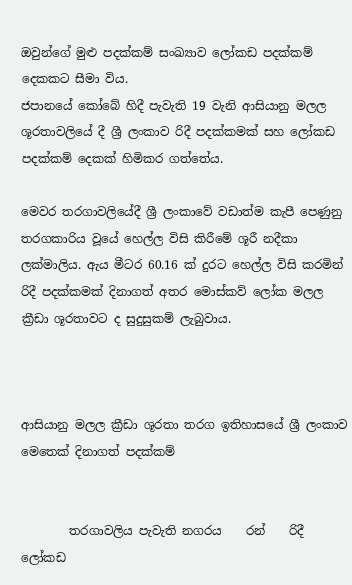ඔවුන්ගේ මුළු පදක්කම් සංඛ්‍යාව ලෝකඩ පදක්කම් දෙකකට සීමා විය.
ජපානයේ කෝබේ හිදී පැවැති 19 වැනි ආසියානු මලල ශූරතාවලියේ දී ශ්‍රී ලංකාව රිදී පදක්කමක් සහ ලෝකඩ පදක්කම් දෙකක් හිමිකර ගත්තේය.

මෙවර තරගාවලියේදී ශ්‍රී ලංකාවේ වඩාත්ම කැපී පෙණුනු තරගකාරිය වූයේ හෙල්ල විසි කිරීමේ ශූරී නදීකා ලක්මාලිය. ඇය මීටර 60.16 ක් දුරට හෙල්ල විසි කරමින් රිදී පදක්කමක් දිනාගත් අතර මොස්කව් ලෝක මලල ක්‍රීඩා ශූරතාවට ද සුදුසුකම් ලැබුවාය.



ආසියානු මලල ක්‍රීඩා ශූරතා තරග ඉතිහාසයේ ශ්‍රී ලංකාව මෙතෙක් දිනාගත් පදක්කම්


        තරගාවලිය පැවැති නගරය    රන්    රිදී    ලෝකඩ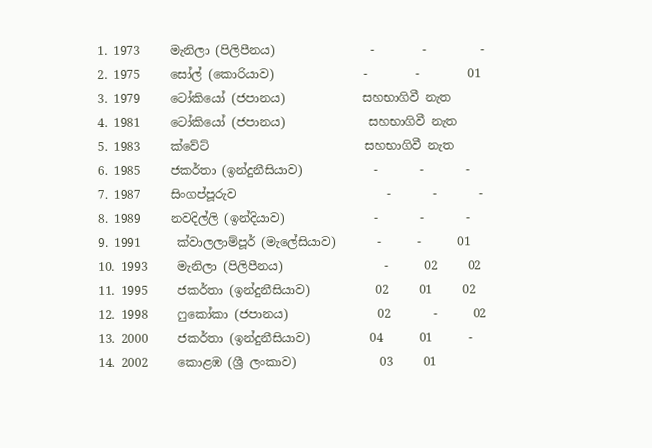1. 1973     මැනිලා (පිලිපීනය)                -        -         -
2. 1975     සෝල් (කොරියාව)               -        -        01
3. 1979     ටෝකියෝ (ජපානය)             සහභාගිවී නැත
4. 1981     ටෝකියෝ (ජපානය)              සහභාගිවී නැත
5. 1983     ක්වේට්                          සහභාගිවී නැත
6. 1985     ජකර්තා (ඉන්දුනීසියාව)            -       -       -
7. 1987     සිංගප්පූරුව                         -       -       -
8. 1989     නවදිල්ලි (ඉන්දියාව)               -       -       -
9. 1991      ක්වාලලාම්පූර් (මැලේසියාව)       -      -      01
10. 1993     මැනිලා (පිලිපීනය)                 -      02     02
11. 1995     ජකර්තා (ඉන්දුනීසියාව)           02     01     02
12. 1998     ෆුකෝකා (ජපානය)               02       -      02
13. 2000     ජකර්තා (ඉන්දුනීසියාව)          04      01      -
14. 2002     කොළඹ (ශ්‍රී ලංකාව)              03     01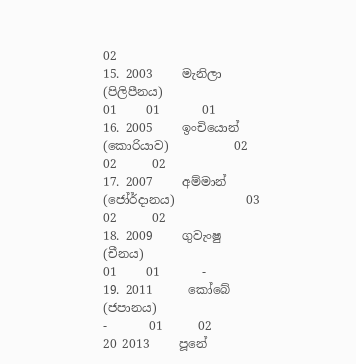02
15. 2003     මැනිලා (පිලිපීනය)                01     01       01
16. 2005     ඉංචියොන් (කොරියාව)           02     02      02
17. 2007     අම්මාන් (ජෝර්දානය)            03     02      02
18. 2009     ගුවැංෂු (චීනය)                   01     01       -
19. 2011      කෝබේ (ජපානය)                  -       01      02
20 2013     පූනේ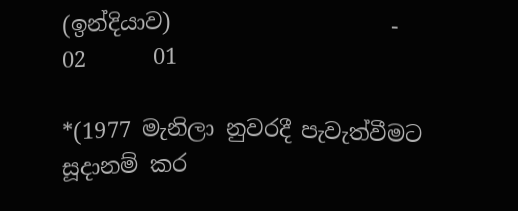(ඉන්දියාව)                    -      02      01

*(1977 මැනිලා නුවරදී පැවැත්වීමට සූදානම් කර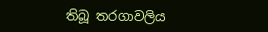තිබූ තරගාවලිය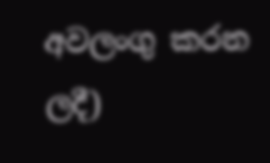අවලංගු කරන ලදී)